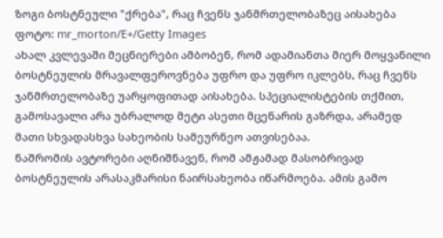ზოგი ბოსტნეული "ქრება", რაც ჩვენს ჯანმრთელობაზეც აისახება
ფოტო: mr_morton/E+/Getty Images
ახალ კვლევაში მეცნიერები ამბობენ, რომ ადამიანთა მიერ მოყვანილი ბოსტნეულის მრავალფეროვნება უფრო და უფრო იკლებს, რაც ჩვენს ჯანმრთელობაზე უარყოფითად აისახება. სპეციალისტების თქმით, გამოსავალი არა უბრალოდ მეტი ასეთი მცენარის გაზრდა, არამედ მათი სხვადასხვა სახეობის სამეურნეო ათვისებაა.
ნაშრომის ავტორები აღნიშნავენ, რომ ამჟამად მასობრივად ბოსტნეულის არასაკმარისი ნაირსახეობა იწარმოება. ამის გამო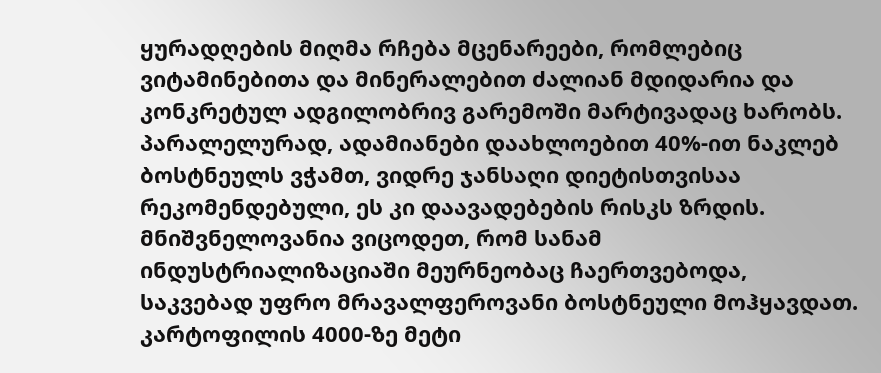ყურადღების მიღმა რჩება მცენარეები, რომლებიც ვიტამინებითა და მინერალებით ძალიან მდიდარია და კონკრეტულ ადგილობრივ გარემოში მარტივადაც ხარობს. პარალელურად, ადამიანები დაახლოებით 40%-ით ნაკლებ ბოსტნეულს ვჭამთ, ვიდრე ჯანსაღი დიეტისთვისაა რეკომენდებული, ეს კი დაავადებების რისკს ზრდის.
მნიშვნელოვანია ვიცოდეთ, რომ სანამ ინდუსტრიალიზაციაში მეურნეობაც ჩაერთვებოდა, საკვებად უფრო მრავალფეროვანი ბოსტნეული მოჰყავდათ. კარტოფილის 4000-ზე მეტი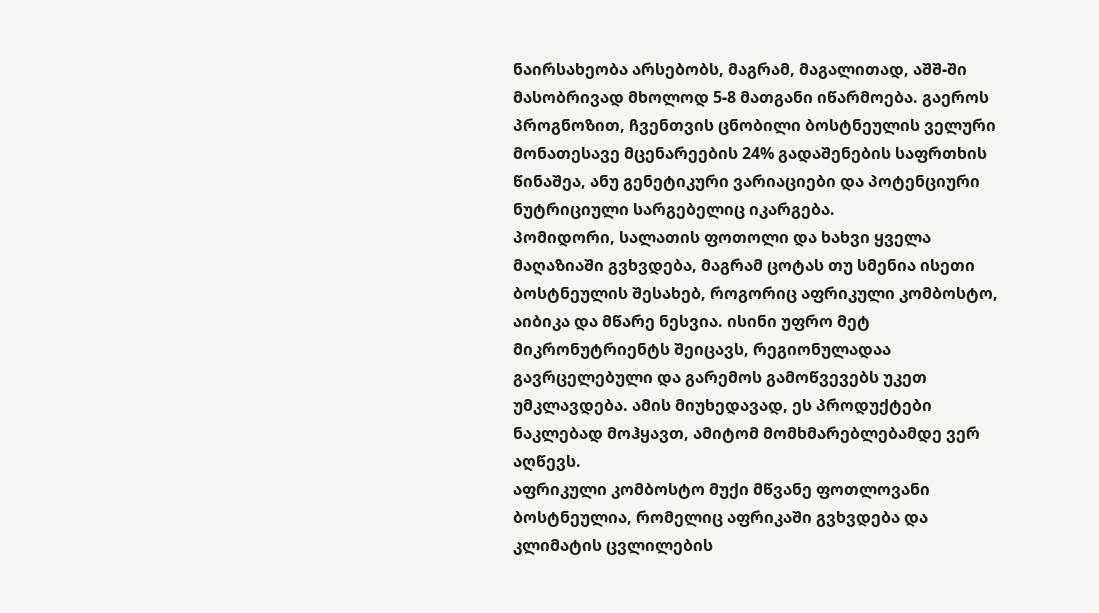ნაირსახეობა არსებობს, მაგრამ, მაგალითად, აშშ-ში მასობრივად მხოლოდ 5-8 მათგანი იწარმოება. გაეროს პროგნოზით, ჩვენთვის ცნობილი ბოსტნეულის ველური მონათესავე მცენარეების 24% გადაშენების საფრთხის წინაშეა, ანუ გენეტიკური ვარიაციები და პოტენციური ნუტრიციული სარგებელიც იკარგება.
პომიდორი, სალათის ფოთოლი და ხახვი ყველა მაღაზიაში გვხვდება, მაგრამ ცოტას თუ სმენია ისეთი ბოსტნეულის შესახებ, როგორიც აფრიკული კომბოსტო, აიბიკა და მწარე ნესვია. ისინი უფრო მეტ მიკრონუტრიენტს შეიცავს, რეგიონულადაა გავრცელებული და გარემოს გამოწვევებს უკეთ უმკლავდება. ამის მიუხედავად, ეს პროდუქტები ნაკლებად მოჰყავთ, ამიტომ მომხმარებლებამდე ვერ აღწევს.
აფრიკული კომბოსტო მუქი მწვანე ფოთლოვანი ბოსტნეულია, რომელიც აფრიკაში გვხვდება და კლიმატის ცვლილების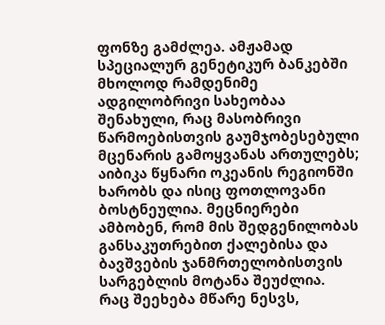ფონზე გამძლეა. ამჟამად სპეციალურ გენეტიკურ ბანკებში მხოლოდ რამდენიმე ადგილობრივი სახეობაა შენახული, რაც მასობრივი წარმოებისთვის გაუმჯობესებული მცენარის გამოყვანას ართულებს; აიბიკა წყნარი ოკეანის რეგიონში ხარობს და ისიც ფოთლოვანი ბოსტნეულია. მეცნიერები ამბობენ, რომ მის შედგენილობას განსაკუთრებით ქალებისა და ბავშვების ჯანმრთელობისთვის სარგებლის მოტანა შეუძლია.
რაც შეეხება მწარე ნესვს,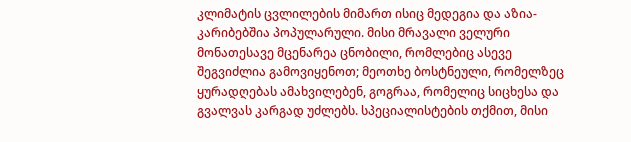კლიმატის ცვლილების მიმართ ისიც მედეგია და აზია-კარიბებშია პოპულარული. მისი მრავალი ველური მონათესავე მცენარეა ცნობილი, რომლებიც ასევე შეგვიძლია გამოვიყენოთ; მეოთხე ბოსტნეული, რომელზეც ყურადღებას ამახვილებენ, გოგრაა, რომელიც სიცხესა და გვალვას კარგად უძლებს. სპეციალისტების თქმით, მისი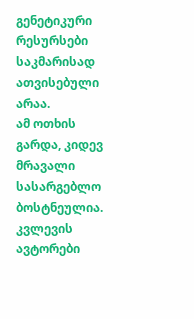გენეტიკური რესურსები საკმარისად ათვისებული არაა.
ამ ოთხის გარდა, კიდევ მრავალი სასარგებლო ბოსტნეულია. კვლევის ავტორები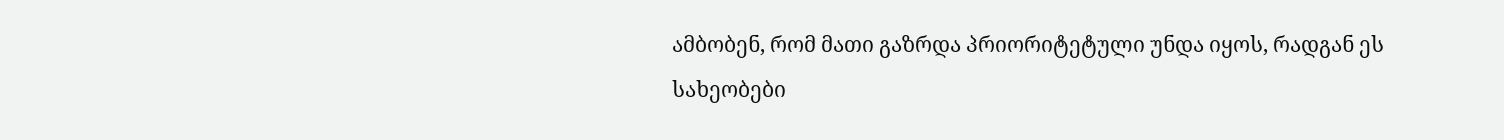ამბობენ, რომ მათი გაზრდა პრიორიტეტული უნდა იყოს, რადგან ეს სახეობები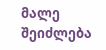მალე შეიძლება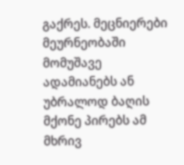გაქრეს. მეცნიერები მეურნეობაში მომუშავე ადამიანებს ან უბრალოდ ბაღის მქონე პირებს ამ მხრივ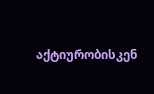აქტიურობისკენ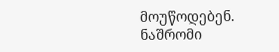მოუწოდებენ.
ნაშრომი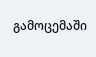გამოცემაში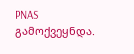PNAS გამოქვეყნდა.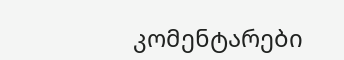კომენტარები